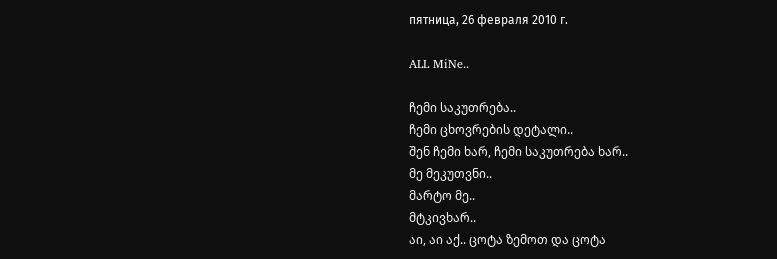пятница, 26 февраля 2010 г.

ALL MiNe..

ჩემი საკუთრება..
ჩემი ცხოვრების დეტალი..
შენ ჩემი ხარ, ჩემი საკუთრება ხარ..
მე მეკუთვნი..
მარტო მე..
მტკივხარ..
აი, აი აქ.. ცოტა ზემოთ და ცოტა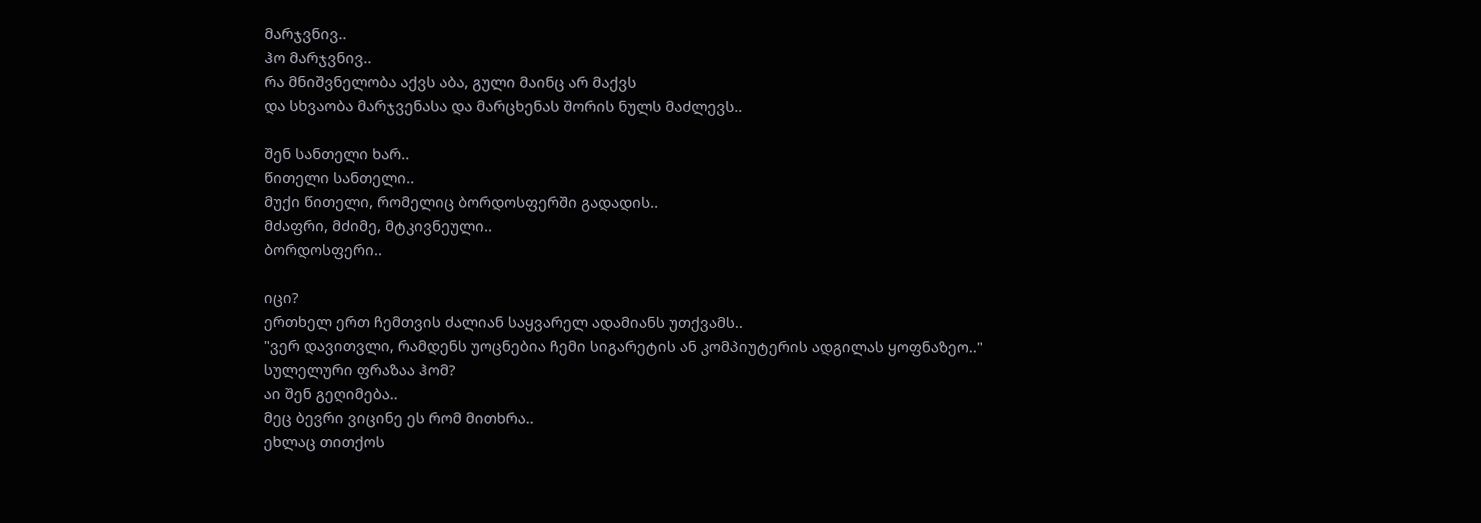მარჯვნივ..
ჰო მარჯვნივ..
რა მნიშვნელობა აქვს აბა, გული მაინც არ მაქვს
და სხვაობა მარჯვენასა და მარცხენას შორის ნულს მაძლევს..

შენ სანთელი ხარ..
წითელი სანთელი..
მუქი წითელი, რომელიც ბორდოსფერში გადადის..
მძაფრი, მძიმე, მტკივნეული..
ბორდოსფერი..

იცი?
ერთხელ ერთ ჩემთვის ძალიან საყვარელ ადამიანს უთქვამს..
"ვერ დავითვლი, რამდენს უოცნებია ჩემი სიგარეტის ან კომპიუტერის ადგილას ყოფნაზეო.."
სულელური ფრაზაა ჰომ?
აი შენ გეღიმება..
მეც ბევრი ვიცინე ეს რომ მითხრა..
ეხლაც თითქოს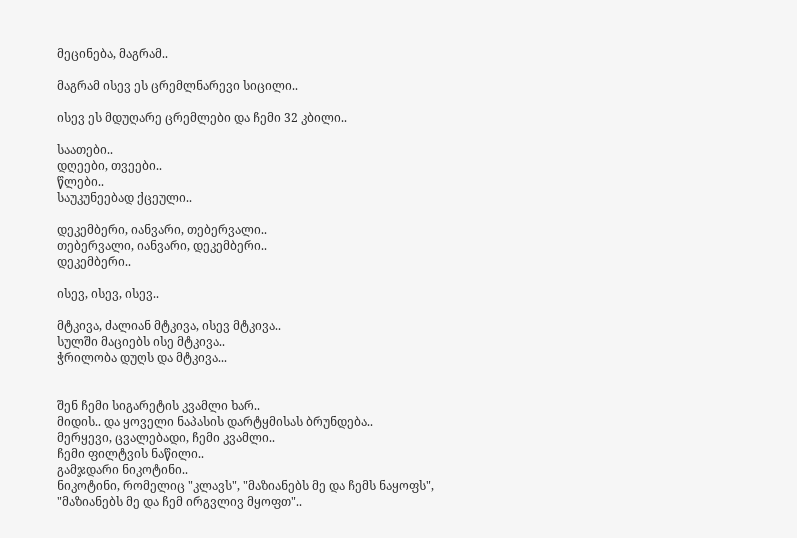მეცინება, მაგრამ..

მაგრამ ისევ ეს ცრემლნარევი სიცილი..

ისევ ეს მდუღარე ცრემლები და ჩემი 32 კბილი..

საათები..
დღეები, თვეები..
წლები..
საუკუნეებად ქცეული..

დეკემბერი, იანვარი, თებერვალი..
თებერვალი, იანვარი, დეკემბერი..
დეკემბერი..

ისევ, ისევ, ისევ..

მტკივა, ძალიან მტკივა, ისევ მტკივა..
სულში მაციებს ისე მტკივა..
ჭრილობა დუღს და მტკივა...


შენ ჩემი სიგარეტის კვამლი ხარ..
მიდის.. და ყოველი ნაპასის დარტყმისას ბრუნდება..
მერყევი, ცვალებადი, ჩემი კვამლი..
ჩემი ფილტვის ნაწილი..
გამჯდარი ნიკოტინი..
ნიკოტინი, რომელიც "კლავს", "მაზიანებს მე და ჩემს ნაყოფს", "მაზიანებს მე და ჩემ ირგვლივ მყოფთ"..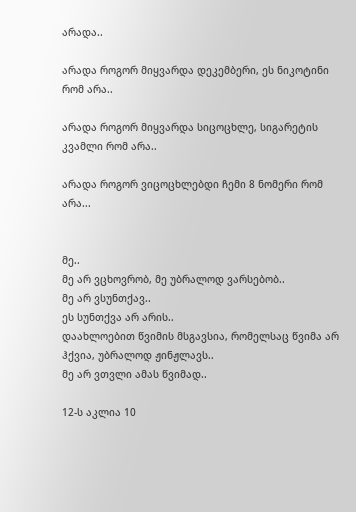არადა..

არადა როგორ მიყვარდა დეკემბერი, ეს ნიკოტინი რომ არა..

არადა როგორ მიყვარდა სიცოცხლე, სიგარეტის კვამლი რომ არა..

არადა როგორ ვიცოცხლებდი ჩემი 8 ნომერი რომ არა...


მე..
მე არ ვცხოვრობ, მე უბრალოდ ვარსებობ..
მე არ ვსუნთქავ..
ეს სუნთქვა არ არის..
დაახლოებით წვიმის მსგავსია, რომელსაც წვიმა არ ჰქვია, უბრალოდ ჟინჟლავს..
მე არ ვთვლი ამას წვიმად..

12-ს აკლია 10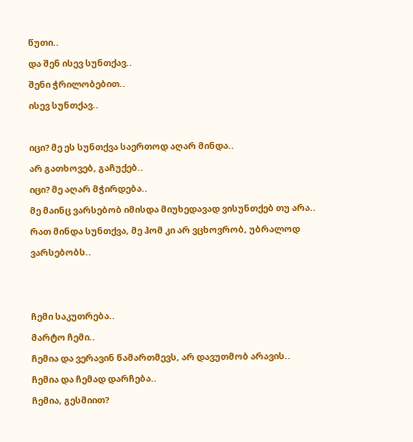წუთი..
და შენ ისევ სუნთქავ..
შენი ჭრილობებით..
ისევ სუნთქავ..

იცი? მე ეს სუნთქვა საერთოდ აღარ მინდა..
არ გათხოვებ, გაჩუქებ..
იცი? მე აღარ მჭირდება..
მე მაინც ვარსებობ იმისდა მიუხედავად ვისუნთქებ თუ არა..
რათ მინდა სუნთქვა, მე ჰომ კი არ ვცხოვრობ, უბრალოდ ვარსებობს..


ჩემი საკუთრება..
მარტო ჩემი..
ჩემია და ვერავინ წამართმევს, არ დავუთმობ არავის..
ჩემია და ჩემად დარჩება..
ჩემია, გესმიით?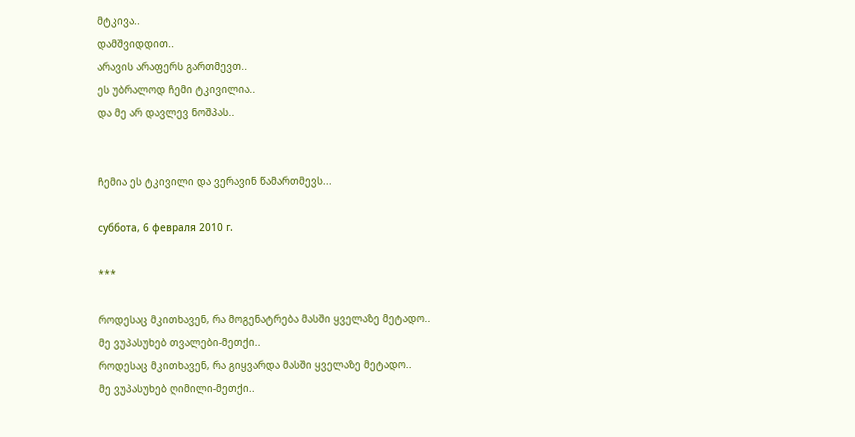მტკივა..
დამშვიდდით..
არავის არაფერს გართმევთ..
ეს უბრალოდ ჩემი ტკივილია..
და მე არ დავლევ ნოშპას..


ჩემია ეს ტკივილი და ვერავინ წამართმევს...

суббота, 6 февраля 2010 г.

***

როდესაც მკითხავენ, რა მოგენატრება მასში ყველაზე მეტადო..
მე ვუპასუხებ თვალები-მეთქი..
როდესაც მკითხავენ, რა გიყვარდა მასში ყველაზე მეტადო..
მე ვუპასუხებ ღიმილი-მეთქი..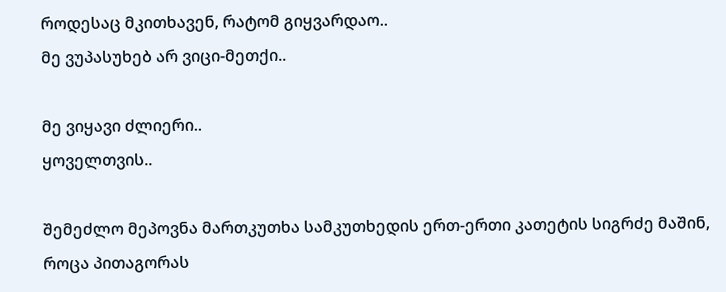როდესაც მკითხავენ, რატომ გიყვარდაო..
მე ვუპასუხებ არ ვიცი-მეთქი..

მე ვიყავი ძლიერი..
ყოველთვის..

შემეძლო მეპოვნა მართკუთხა სამკუთხედის ერთ-ერთი კათეტის სიგრძე მაშინ,
როცა პითაგორას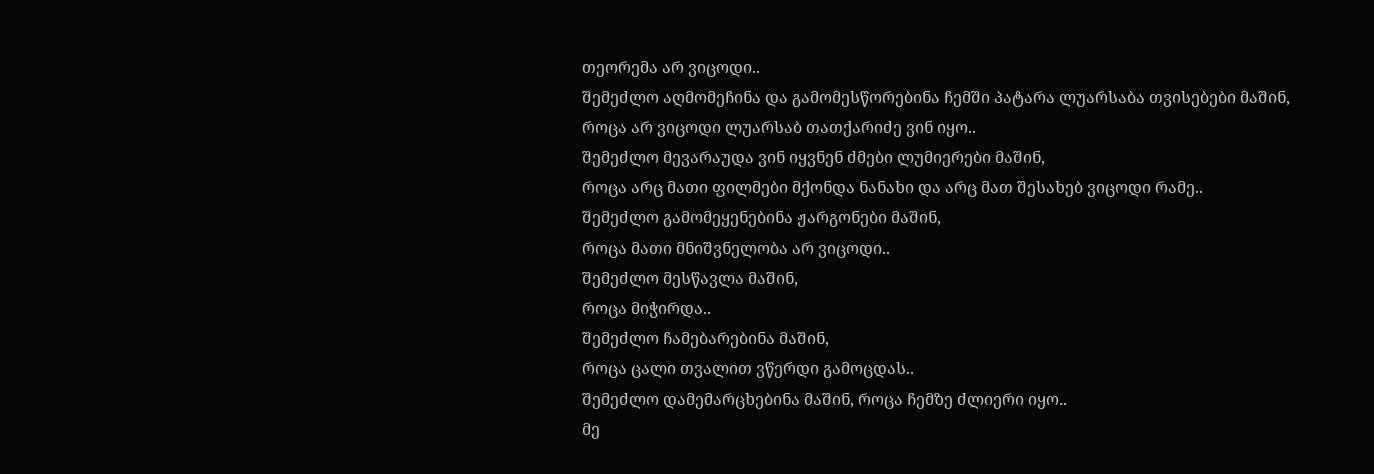თეორემა არ ვიცოდი..
შემეძლო აღმომეჩინა და გამომესწორებინა ჩემში პატარა ლუარსაბა თვისებები მაშინ,
როცა არ ვიცოდი ლუარსაბ თათქარიძე ვინ იყო..
შემეძლო მევარაუდა ვინ იყვნენ ძმები ლუმიერები მაშინ,
როცა არც მათი ფილმები მქონდა ნანახი და არც მათ შესახებ ვიცოდი რამე..
შემეძლო გამომეყენებინა ჟარგონები მაშინ,
როცა მათი მნიშვნელობა არ ვიცოდი..
შემეძლო მესწავლა მაშინ,
როცა მიჭირდა..
შემეძლო ჩამებარებინა მაშინ,
როცა ცალი თვალით ვწერდი გამოცდას..
შემეძლო დამემარცხებინა მაშინ, როცა ჩემზე ძლიერი იყო..
მე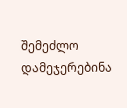შემეძლო დამეჯერებინა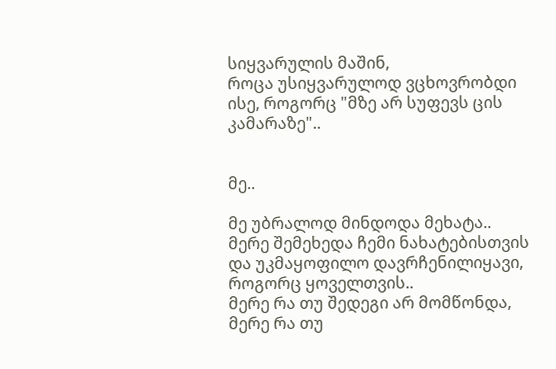სიყვარულის მაშინ,
როცა უსიყვარულოდ ვცხოვრობდი ისე, როგორც "მზე არ სუფევს ცის კამარაზე"..


მე..

მე უბრალოდ მინდოდა მეხატა..
მერე შემეხედა ჩემი ნახატებისთვის და უკმაყოფილო დავრჩენილიყავი,
როგორც ყოველთვის..
მერე რა თუ შედეგი არ მომწონდა,
მერე რა თუ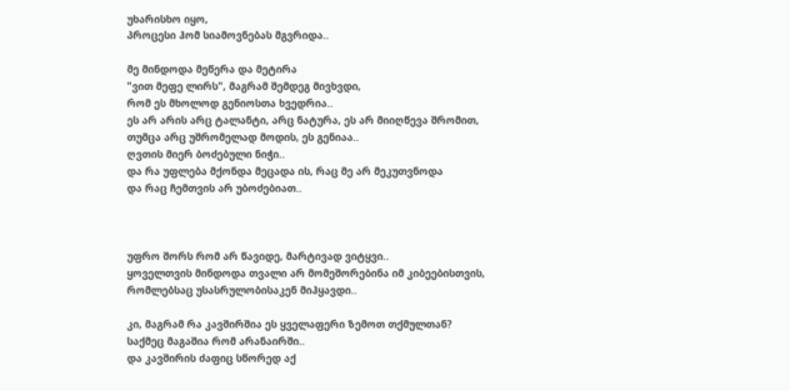უხარისხო იყო,
პროცესი ჰომ სიამოვნებას მგვრიდა..

მე მინდოდა მეწერა და მეტირა
"ვით მეფე ლირს", მაგრამ შემდეგ მივხვდი,
რომ ეს მხოლოდ გენიოსთა ხვედრია..
ეს არ არის არც ტალანტი, არც ნატურა, ეს არ მიიღწევა შრომით,
თუმცა არც უშრომელად მოდის, ეს გენიაა..
ღვთის მიერ ბოძებული ნიჭი..
და რა უფლება მქონდა მეცადა ის, რაც მე არ მეკუთვნოდა
და რაც ჩემთვის არ უბოძებიათ..



უფრო შორს რომ არ წავიდე, მარტივად ვიტყვი..
ყოველთვის მინდოდა თვალი არ მომეშორებინა იმ კიბეებისთვის,
რომლებსაც უსასრულობისაკენ მიჰყავდი..

კი, მაგრამ რა კავშირშია ეს ყველაფერი ზემოთ თქმულთან?
საქმეც მაგაშია რომ არანაირში..
და კავშირის ძაფიც სწორედ აქ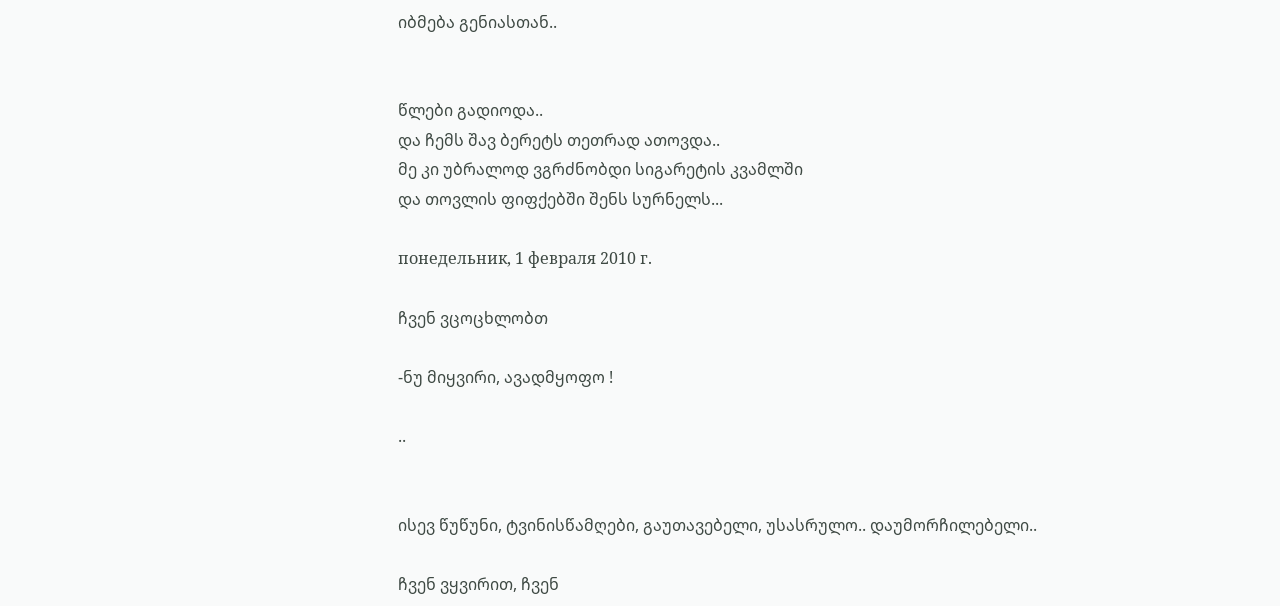იბმება გენიასთან..


წლები გადიოდა..
და ჩემს შავ ბერეტს თეთრად ათოვდა..
მე კი უბრალოდ ვგრძნობდი სიგარეტის კვამლში
და თოვლის ფიფქებში შენს სურნელს...

понедельник, 1 февраля 2010 г.

ჩვენ ვცოცხლობთ

-ნუ მიყვირი, ავადმყოფო !

..


ისევ წუწუნი, ტვინისწამღები, გაუთავებელი, უსასრულო.. დაუმორჩილებელი..

ჩვენ ვყვირით, ჩვენ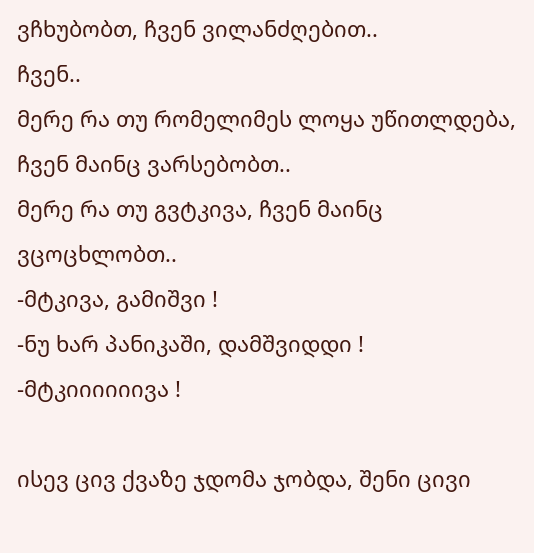ვჩხუბობთ, ჩვენ ვილანძღებით..
ჩვენ..
მერე რა თუ რომელიმეს ლოყა უწითლდება, ჩვენ მაინც ვარსებობთ..
მერე რა თუ გვტკივა, ჩვენ მაინც ვცოცხლობთ..
-მტკივა, გამიშვი !
-ნუ ხარ პანიკაში, დამშვიდდი !
-მტკიიიიიივა !

ისევ ცივ ქვაზე ჯდომა ჯობდა, შენი ცივი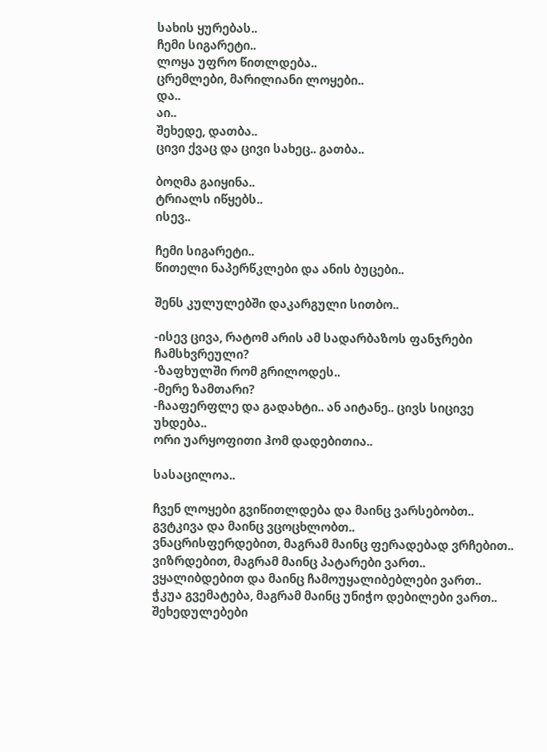სახის ყურებას..
ჩემი სიგარეტი..
ლოყა უფრო წითლდება..
ცრემლები, მარილიანი ლოყები..
და..
აი..
შეხედე, დათბა..
ცივი ქვაც და ცივი სახეც.. გათბა..

ბოღმა გაიყინა..
ტრიალს იწყებს..
ისევ..

ჩემი სიგარეტი..
წითელი ნაპერწკლები და ანის ბუცები..

შენს კულულებში დაკარგული სითბო..

-ისევ ცივა, რატომ არის ამ სადარბაზოს ფანჯრები ჩამსხვრეული?
-ზაფხულში რომ გრილოდეს..
-მერე ზამთარი?
-ჩააფერფლე და გადახტი.. ან აიტანე.. ცივს სიცივე უხდება..
ორი უარყოფითი ჰომ დადებითია..

სასაცილოა..

ჩვენ ლოყები გვიწითლდება და მაინც ვარსებობთ..
გვტკივა და მაინც ვცოცხლობთ..
ვნაცრისფერდებით, მაგრამ მაინც ფერადებად ვრჩებით..
ვიზრდებით, მაგრამ მაინც პატარები ვართ..
ვყალიბდებით და მაინც ჩამოუყალიბებლები ვართ..
ჭკუა გვემატება, მაგრამ მაინც უნიჭო დებილები ვართ..
შეხედულებები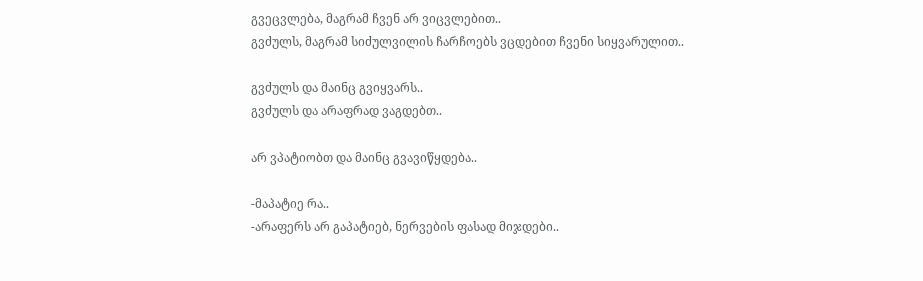გვეცვლება, მაგრამ ჩვენ არ ვიცვლებით..
გვძულს, მაგრამ სიძულვილის ჩარჩოებს ვცდებით ჩვენი სიყვარულით..

გვძულს და მაინც გვიყვარს..
გვძულს და არაფრად ვაგდებთ..

არ ვპატიობთ და მაინც გვავიწყდება..

-მაპატიე რა..
-არაფერს არ გაპატიებ, ნერვების ფასად მიჯდები..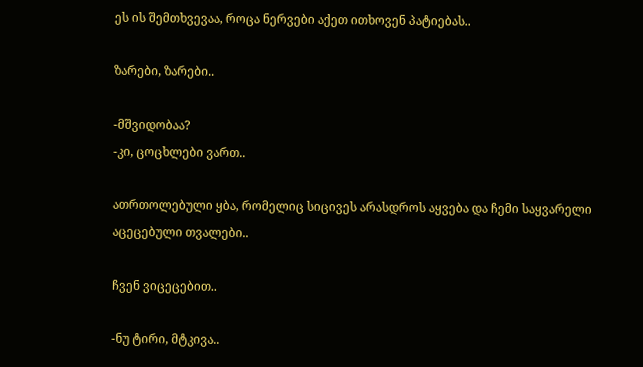ეს ის შემთხვევაა, როცა ნერვები აქეთ ითხოვენ პატიებას..

ზარები, ზარები..

-მშვიდობაა?
-კი, ცოცხლები ვართ..

ათრთოლებული ყბა, რომელიც სიცივეს არასდროს აყვება და ჩემი საყვარელი
აცეცებული თვალები..

ჩვენ ვიცეცებით..

-ნუ ტირი, მტკივა..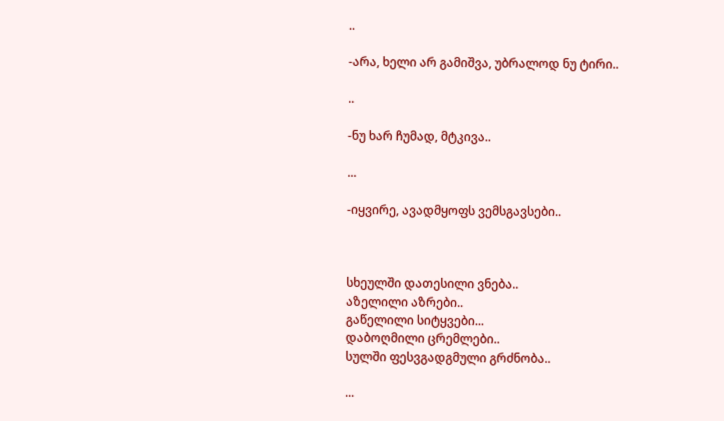..

-არა, ხელი არ გამიშვა, უბრალოდ ნუ ტირი..

..

-ნუ ხარ ჩუმად, მტკივა..

...

-იყვირე, ავადმყოფს ვემსგავსები..



სხეულში დათესილი ვნება..
აზელილი აზრები..
გაწელილი სიტყვები...
დაბოღმილი ცრემლები..
სულში ფესვგადგმული გრძნობა..

...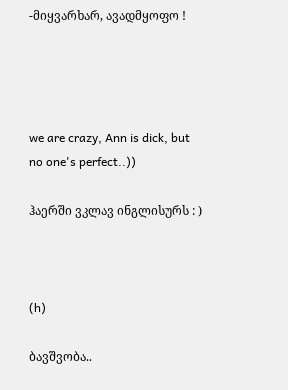-მიყვარხარ, ავადმყოფო !




we are crazy, Ann is dick, but no one's perfect..))

ჰაერში ვკლავ ინგლისურს : )



(h)

ბავშვობა..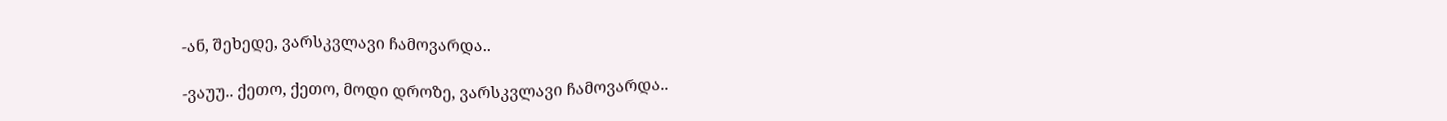-ან, შეხედე, ვარსკვლავი ჩამოვარდა..

-ვაუუ.. ქეთო, ქეთო, მოდი დროზე, ვარსკვლავი ჩამოვარდა..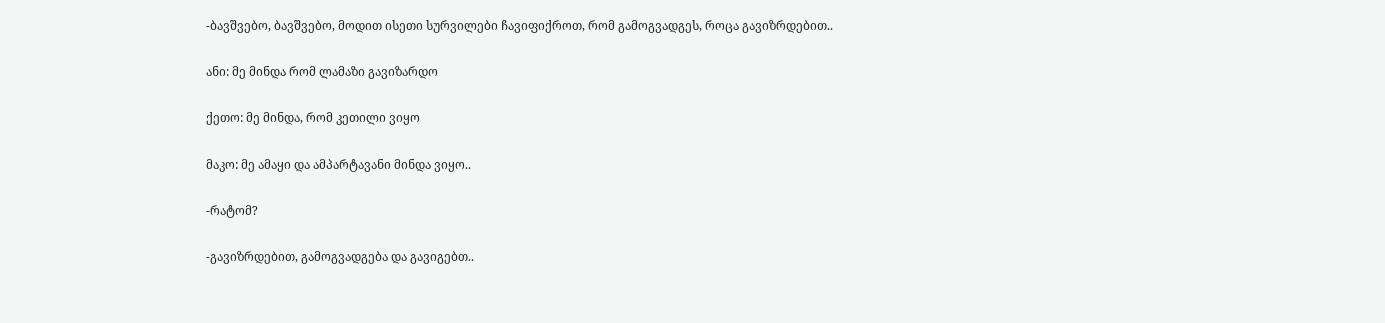-ბავშვებო, ბავშვებო, მოდით ისეთი სურვილები ჩავიფიქროთ, რომ გამოგვადგეს, როცა გავიზრდებით..

ანი: მე მინდა რომ ლამაზი გავიზარდო

ქეთო: მე მინდა, რომ კეთილი ვიყო

მაკო: მე ამაყი და ამპარტავანი მინდა ვიყო..

-რატომ?

-გავიზრდებით, გამოგვადგება და გავიგებთ..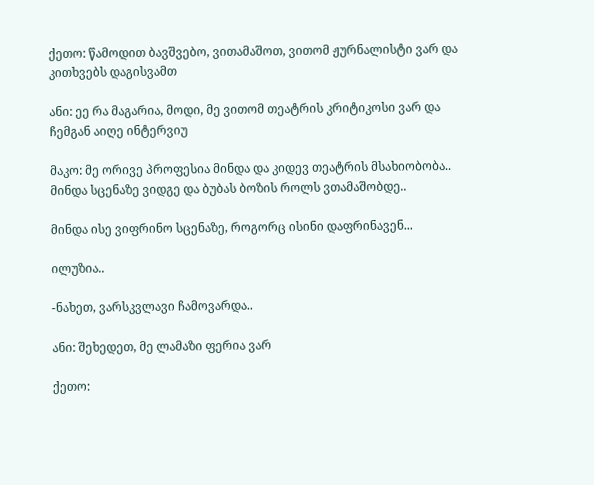ქეთო: წამოდით ბავშვებო, ვითამაშოთ, ვითომ ჟურნალისტი ვარ და კითხვებს დაგისვამთ

ანი: ეე რა მაგარია, მოდი, მე ვითომ თეატრის კრიტიკოსი ვარ და ჩემგან აიღე ინტერვიუ

მაკო: მე ორივე პროფესია მინდა და კიდევ თეატრის მსახიობობა.. მინდა სცენაზე ვიდგე და ბუბას ბოზის როლს ვთამაშობდე..

მინდა ისე ვიფრინო სცენაზე, როგორც ისინი დაფრინავენ...

ილუზია..

-ნახეთ, ვარსკვლავი ჩამოვარდა..

ანი: შეხედეთ, მე ლამაზი ფერია ვარ

ქეთო: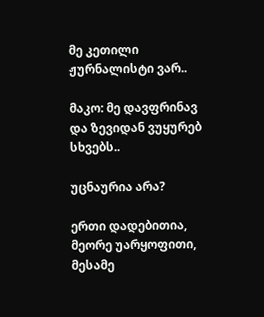მე კეთილი ჟურნალისტი ვარ..

მაკო: მე დავფრინავ და ზევიდან ვუყურებ სხვებს..

უცნაურია არა?

ერთი დადებითია, მეორე უარყოფითი, მესამე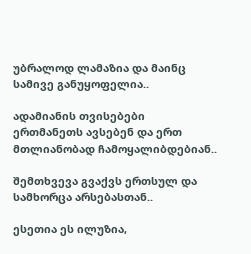უბრალოდ ლამაზია და მაინც სამივე განუყოფელია..

ადამიანის თვისებები ერთმანეთს ავსებენ და ერთ მთლიანობად ჩამოყალიბდებიან..

შემთხვევა გვაქვს ერთსულ და სამხორცა არსებასთან..

ესეთია ეს ილუზია,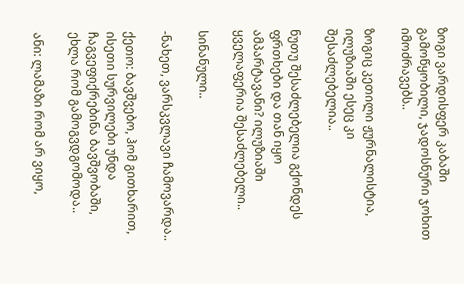ზოგი ვარდისფერ კაბაში გამოწყობილი, ჯადოსნური ჯოხით იმოძრავებს..

ზოგიც კეთილი ჟურნალისტია, ილუზიაში ესეც კი შესაძლებელია..

ნუთუ შესაძლებელია გქონდეს ფრთხები და თან იყო ამპარტავანი? ილუზიაში ყველაფერია შესაძლებელი..

სინანული..

-ნახეთ, ვარსკვლავი ჩამოვარდა..

ქეთო: ბავშვებო, ჰომ გითხარით, ისეთი სურვილები უნდა ჩაგვეფიქრებინა ბავშვობაში, ეხლა რომ გამოგვდგომოდა..

ანი: ლამაზი რომ არ ვიყო,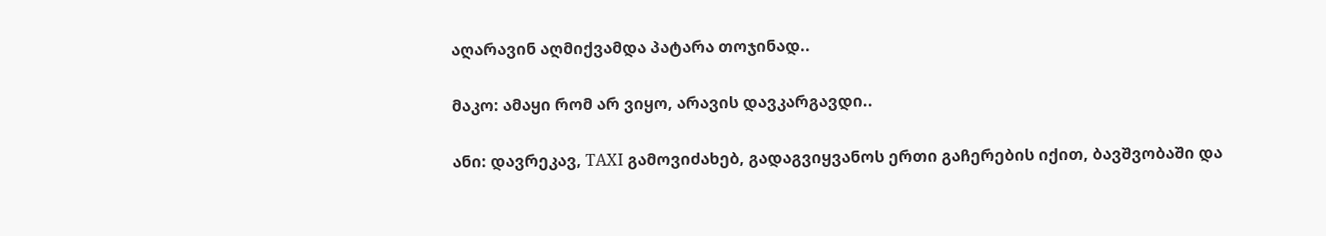აღარავინ აღმიქვამდა პატარა თოჯინად..

მაკო: ამაყი რომ არ ვიყო, არავის დავკარგავდი..

ანი: დავრეკავ, TAXI გამოვიძახებ, გადაგვიყვანოს ერთი გაჩერების იქით, ბავშვობაში და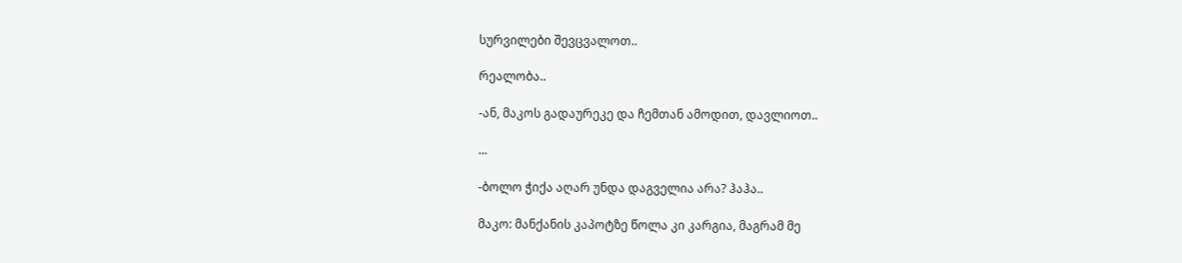სურვილები შევცვალოთ..

რეალობა..

-ან, მაკოს გადაურეკე და ჩემთან ამოდით, დავლიოთ..

...

-ბოლო ჭიქა აღარ უნდა დაგველია არა? ჰაჰა..

მაკო: მანქანის კაპოტზე წოლა კი კარგია, მაგრამ მე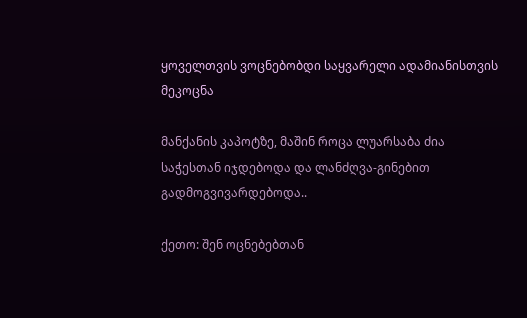ყოველთვის ვოცნებობდი საყვარელი ადამიანისთვის მეკოცნა

მანქანის კაპოტზე, მაშინ როცა ლუარსაბა ძია საჭესთან იჯდებოდა და ლანძღვა-გინებით გადმოგვივარდებოდა..

ქეთო: შენ ოცნებებთან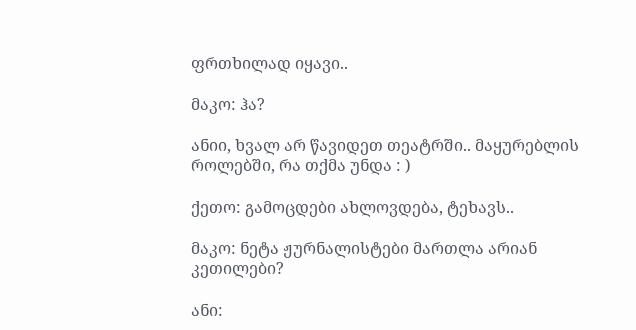ფრთხილად იყავი..

მაკო: ჰა?

ანიი, ხვალ არ წავიდეთ თეატრში.. მაყურებლის როლებში, რა თქმა უნდა : )

ქეთო: გამოცდები ახლოვდება, ტეხავს..

მაკო: ნეტა ჟურნალისტები მართლა არიან კეთილები?

ანი: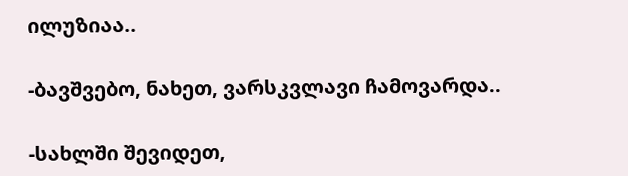ილუზიაა..

-ბავშვებო, ნახეთ, ვარსკვლავი ჩამოვარდა..

-სახლში შევიდეთ,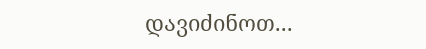დავიძინოთ...